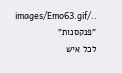../images/Emo63.gif "פנקסנות"
לכל איש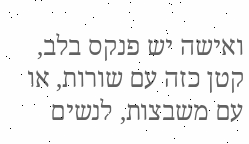ואישה יש פנקס בלב, קטן כזה עם שורות, או עם משבצות, לנשים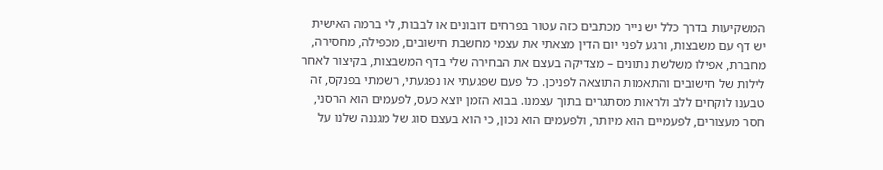המשקיעות בדרך כלל יש נייר מכתבים כזה עטור בפרחים דובונים או לבבות, לי ברמה האישית יש דף עם משבצות, ורגע לפני יום הדין מצאתי את עצמי מחשבת חישובים, מכפילה, מחסירה, מחברת, אפילו משלשת נתונים – מצדיקה בעצם את הבחירה שלי בדף המשבצות, בקיצור לאחר לילות של חישובים והתאמות התוצאה לפניכן. כל פעם שפגעתי או נפגעתי, רשמתי בפנקס, זה טבענו לוקחים ללב ולראות מסתגרים בתוך עצמנו. בבוא הזמן יוצא כעס, לפעמים הוא הרסני, חסר מעצורים, לפעמיים הוא מיותר, ולפעמים הוא נכון, כי הוא בעצם סוג של מגננה שלנו על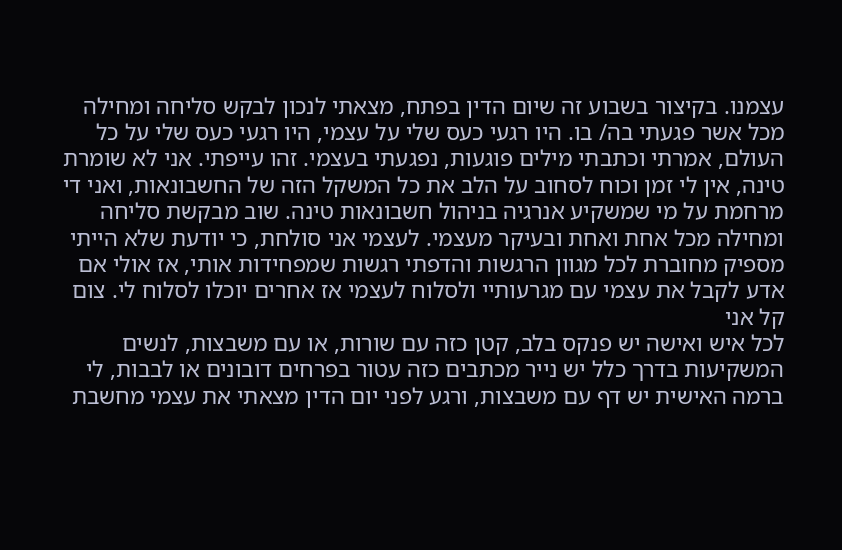עצמנו. בקיצור בשבוע זה שיום הדין בפתח, מצאתי לנכון לבקש סליחה ומחילה מכל אשר פגעתי בה/ בו. היו רגעי כעס שלי על עצמי, היו רגעי כעס שלי על כל העולם, אמרתי וכתבתי מילים פוגעות, נפגעתי בעצמי. זהו עייפתי. אני לא שומרת טינה, אין לי זמן וכוח לסחוב על הלב את כל המשקל הזה של החשבונאות, ואני די מרחמת על מי שמשקיע אנרגיה בניהול חשבונאות טינה. שוב מבקשת סליחה ומחילה מכל אחת ואחת ובעיקר מעצמי. לעצמי אני סולחת, כי יודעת שלא הייתי מספיק מחוברת לכל מגוון הרגשות והדפתי רגשות שמפחידות אותי, אז אולי אם אדע לקבל את עצמי עם מגרעותיי ולסלוח לעצמי אז אחרים יוכלו לסלוח לי. צום קל אני
לכל איש ואישה יש פנקס בלב, קטן כזה עם שורות, או עם משבצות, לנשים המשקיעות בדרך כלל יש נייר מכתבים כזה עטור בפרחים דובונים או לבבות, לי ברמה האישית יש דף עם משבצות, ורגע לפני יום הדין מצאתי את עצמי מחשבת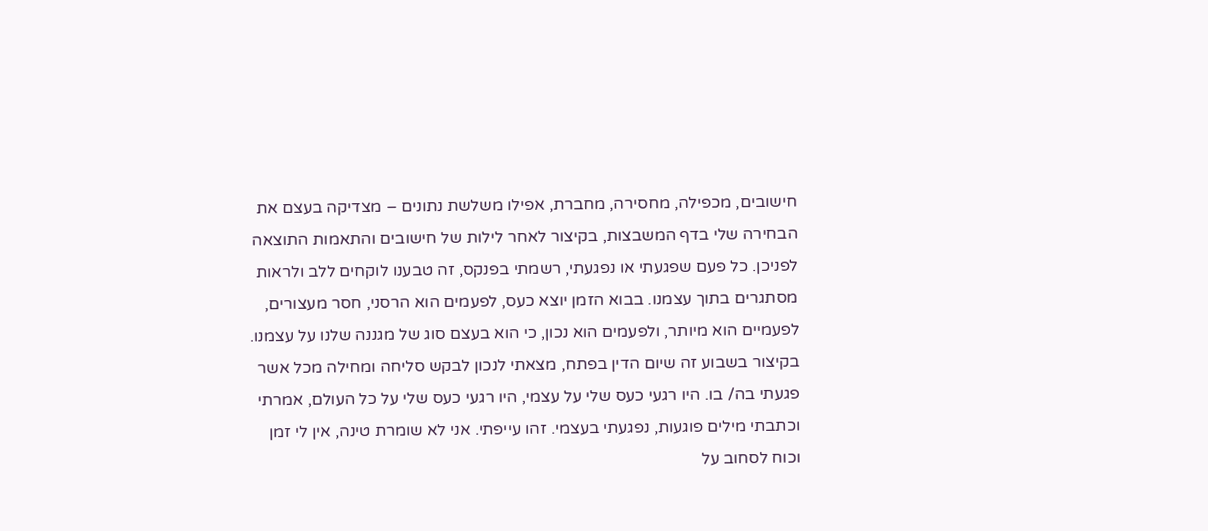חישובים, מכפילה, מחסירה, מחברת, אפילו משלשת נתונים – מצדיקה בעצם את הבחירה שלי בדף המשבצות, בקיצור לאחר לילות של חישובים והתאמות התוצאה לפניכן. כל פעם שפגעתי או נפגעתי, רשמתי בפנקס, זה טבענו לוקחים ללב ולראות מסתגרים בתוך עצמנו. בבוא הזמן יוצא כעס, לפעמים הוא הרסני, חסר מעצורים, לפעמיים הוא מיותר, ולפעמים הוא נכון, כי הוא בעצם סוג של מגננה שלנו על עצמנו. בקיצור בשבוע זה שיום הדין בפתח, מצאתי לנכון לבקש סליחה ומחילה מכל אשר פגעתי בה/ בו. היו רגעי כעס שלי על עצמי, היו רגעי כעס שלי על כל העולם, אמרתי וכתבתי מילים פוגעות, נפגעתי בעצמי. זהו עייפתי. אני לא שומרת טינה, אין לי זמן וכוח לסחוב על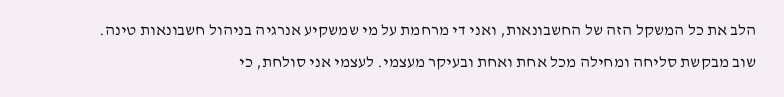הלב את כל המשקל הזה של החשבונאות, ואני די מרחמת על מי שמשקיע אנרגיה בניהול חשבונאות טינה. שוב מבקשת סליחה ומחילה מכל אחת ואחת ובעיקר מעצמי. לעצמי אני סולחת, כי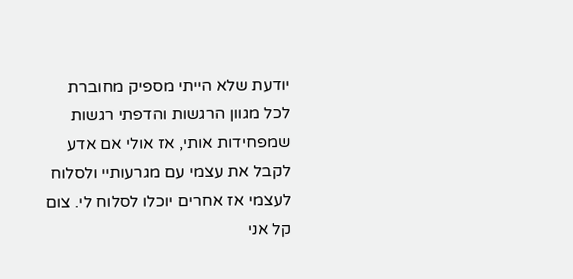יודעת שלא הייתי מספיק מחוברת לכל מגוון הרגשות והדפתי רגשות שמפחידות אותי, אז אולי אם אדע לקבל את עצמי עם מגרעותיי ולסלוח לעצמי אז אחרים יוכלו לסלוח לי. צום קל אני